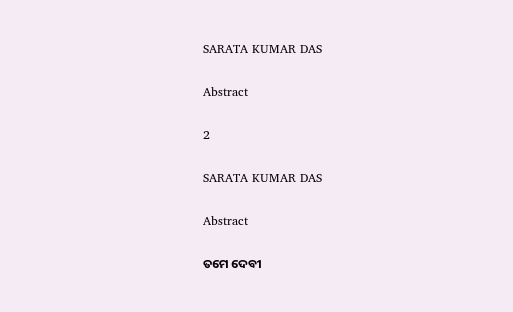SARATA KUMAR DAS

Abstract

2

SARATA KUMAR DAS

Abstract

ତମେ ଦେବୀ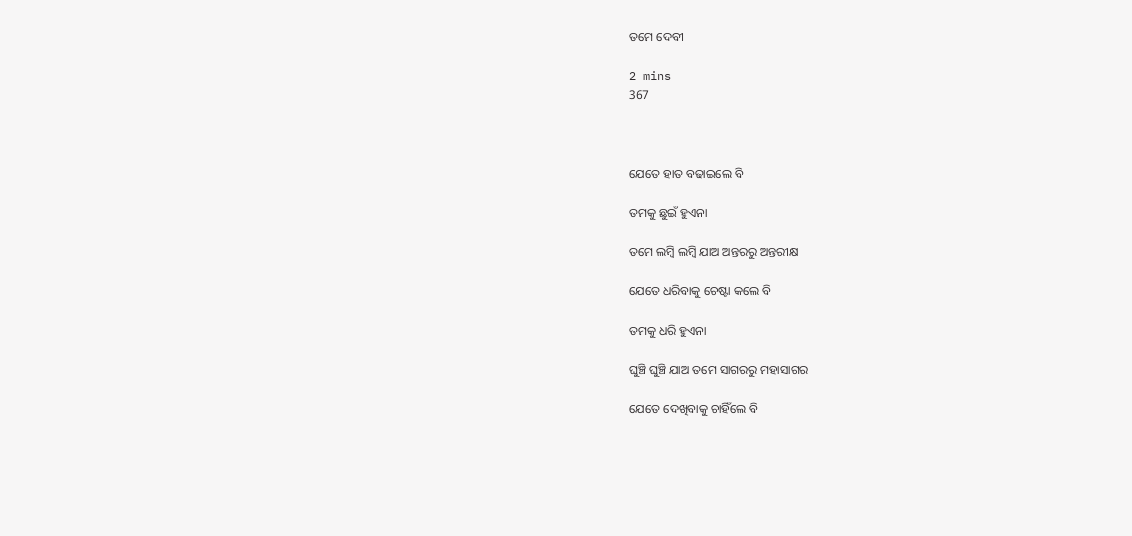ତମେ ଦେବୀ

2 mins
367



ଯେତେ ହାତ ବଢାଇଲେ ବି

ତମକୁ ଛୁଇଁ ହୁଏନା

ତମେ ଲମ୍ବି ଲମ୍ବି ଯାଅ ଅନ୍ତରରୁ ଅନ୍ତରୀକ୍ଷ

ଯେତେ ଧରିବାକୁ ଚେଷ୍ଟା କଲେ ବି

ତମକୁ ଧରି ହୁଏନା

ଘୁଞ୍ଚି ଘୁଞ୍ଚି ଯାଅ ତମେ ସାଗରରୁ ମହାସାଗର

ଯେତେ ଦେଖିବାକୁ ଚାହିଁଲେ ବି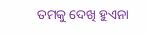ତମକୁ ଦେଖି ହୁଏନା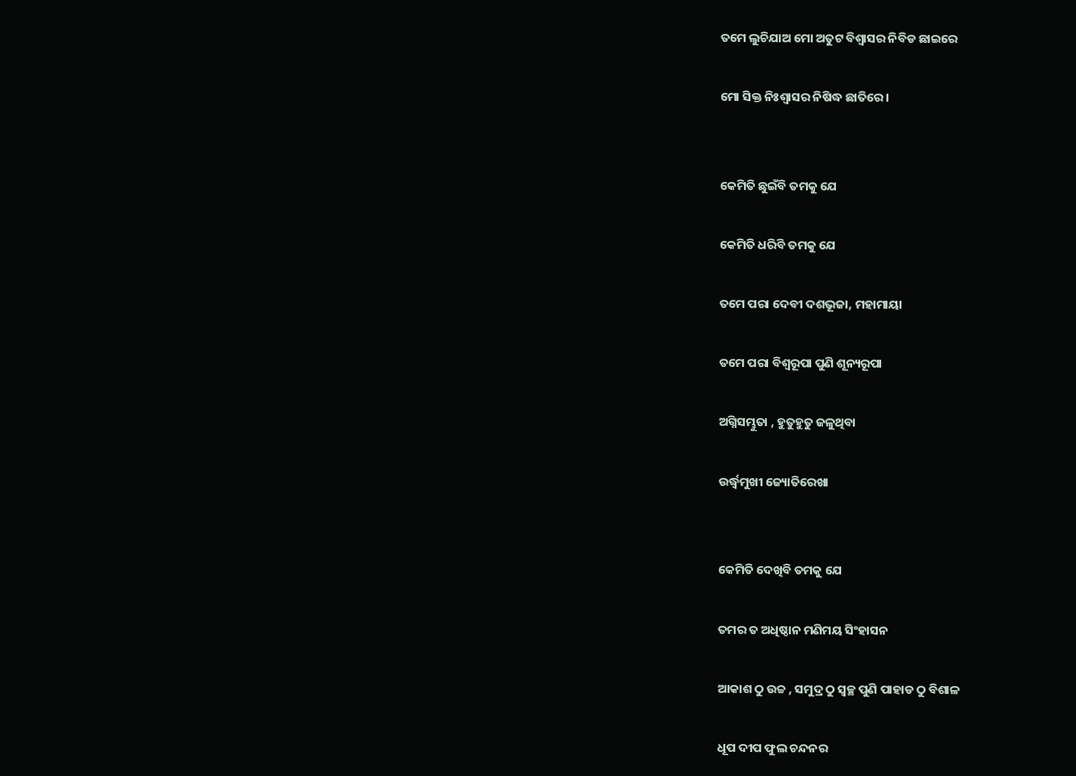ତମେ ଲୁଚିଯାଅ ମୋ ଅତୁଟ ବିଶ୍ବାସର ନିବିଡ ଛାଇରେ

ମୋ ସିକ୍ତ ନିଃଶ୍ବାସର ନିଷିଦ୍ଧ ଛାତିରେ ।


କେମିତି ଛୁଇଁବି ତମକୁ ଯେ

କେମିତି ଧରିବି ତମକୁ ଯେ

ତମେ ପରା ଦେବୀ ଦଶଭୂଜା, ମହାମାୟା

ତମେ ପରା ବିଶ୍ବରୂପା ପୁଣି ଶୂନ୍ୟରୂପା

ଅଗ୍ନିସମ୍ଭୁତା , ହୁତୁହୁତୁ ଜଳୁଥିବା

ଉର୍ଦ୍ଧ୍ବମୁଖୀ ଜ୍ୟୋତିରେଖା


କେମିତି ଦେଖିବି ତମକୁ ଯେ

ତମର ତ ଅଧିଷ୍ଠାନ ମଣିମୟ ସିଂହାସନ

ଆକାଶ ଠୁ ଉଚ୍ଚ , ସମୁଦ୍ର ଠୁ ସ୍ବଚ୍ଛ ପୁଣି ପାହାଡ ଠୁ ବିଶାଳ

ଧୂପ ଦୀପ ଫୁଲ ଚନ୍ଦନର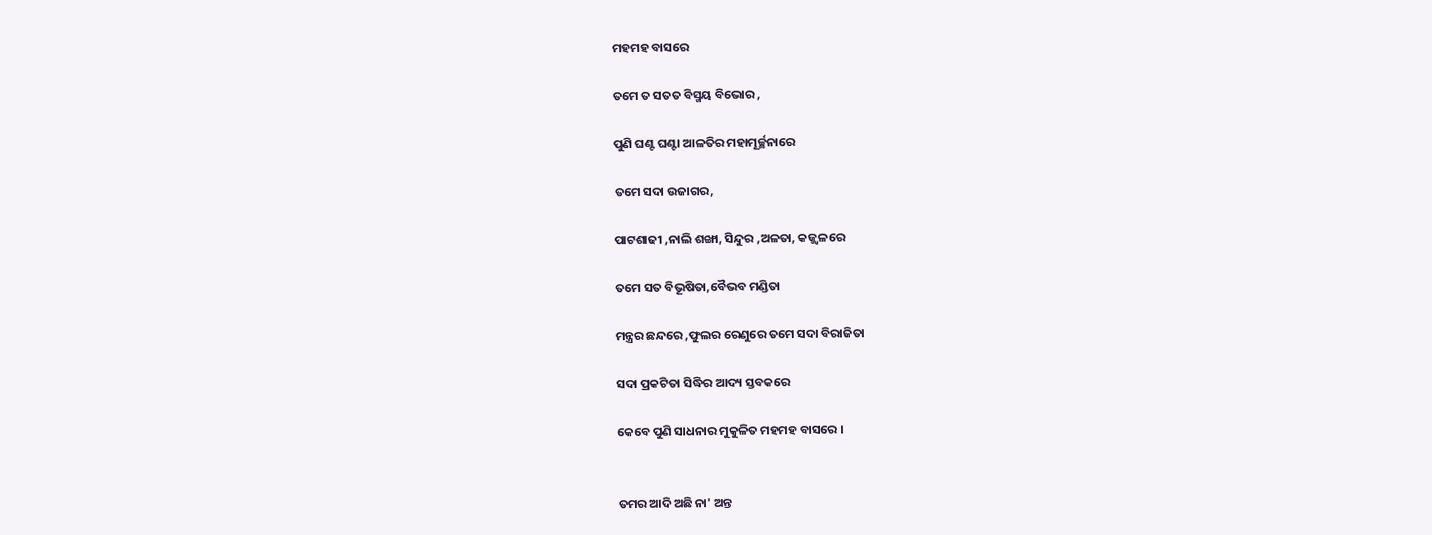ମହମହ ବାସରେ

ତମେ ତ ସତତ ବିସ୍ମୟ ବିଭୋର ,

ପୁଣି ଘଣ୍ଟ ଘଣ୍ଟା ଆଳତିର ମହାମୂର୍ଚ୍ଛନାରେ

ତମେ ସଦା ଉଜାଗର,

ପାଟଶାଢୀ ,ନାଲି ଶଙ୍ଖା, ସିନ୍ଦୁର ,ଅଳତା, କଜ୍ଜ୍ବଳରେ

ତମେ ସତ ବିଭୂଷିତା,ବୈଭବ ମଣ୍ଡିତା

ମନ୍ତ୍ରର ଛନ୍ଦରେ ,ଫୁଲର ରେଣୁରେ ତମେ ସଦା ବିରାଜିତା

ସଦା ପ୍ରକଟିତା ସିଦ୍ଧିର ଆଦ୍ୟ ସ୍ତବକରେ

କେବେ ପୁଣି ସାଧନାର ମୁକୁଳିତ ମହମହ ବାସରେ ।


ତମର ଆଦି ଅଛି ନା' ଅନ୍ତ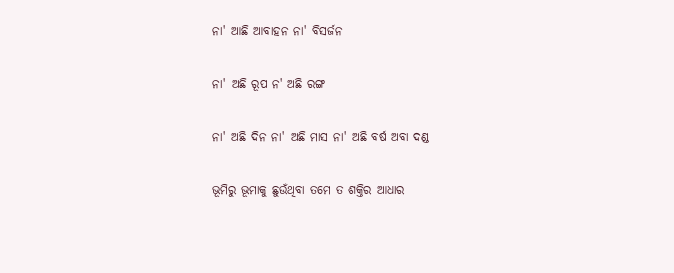ନା' ଆଛି ଆବାହନ ନା' ବିସର୍ଜନ

ନା' ଅଛି ରୂପ ନ' ଅଛି ରଙ୍ଗ

ନା' ଅଛି ଦିନ ନା' ଅଛି ମାସ ନା' ଅଛି ବର୍ଷ ଅବା ଦଣ୍ଡ

ଭୂମିରୁ ଭୂମାକୁ ଛୁଉଁଥିବା ତମେ ତ ଶକ୍ତିର ଆଧାର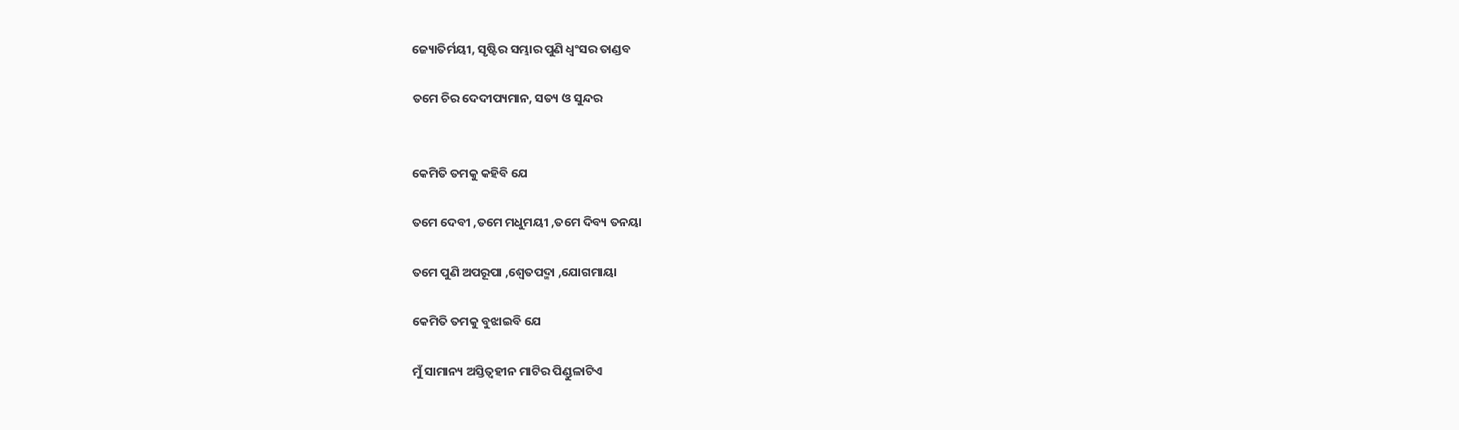ଜ୍ୟୋତିର୍ମୟୀ, ସୃଷ୍ଟିର ସମ୍ଭାର ପୁଣି ଧ୍ବଂସର ତାଣ୍ଡବ

ତମେ ଚିର ଦେଦୀପ୍ୟମାନ, ସତ୍ୟ ଓ ସୁନ୍ଦର


କେମିତି ତମକୁ କହିବି ଯେ

ତମେ ଦେବୀ ,ତମେ ମଧୁମୟୀ ,ତମେ ଦିବ୍ୟ ତନୟା

ତମେ ପୁଣି ଅପରୂପା ,ଶ୍ବେତପଦ୍ମା ,ଯୋଗମାୟା

କେମିତି ତମକୁ ବୁଝାଇବି ଯେ

ମୁଁ ସାମାନ୍ୟ ଅସ୍ତିତ୍ବହୀନ ମାଟିର ପିଣ୍ଡୁଳାଟିଏ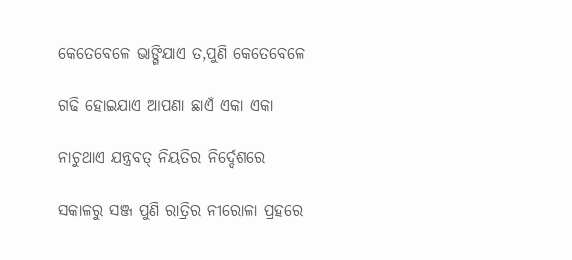କେତେବେଳେ ଭାଙ୍ଗିଯାଏ ତ,ପୁଣି କେତେବେଳେ

ଗଢି ହୋଇଯାଏ ଆପଣା ଛାଏଁ ଏକା ଏକା

ନାଚୁଥାଏ ଯନ୍ତ୍ରବତ୍ ନିୟତିର ନିର୍ଦ୍ଦେଶରେ

ସକାଳରୁ ସଞ୍ଜ ପୁଣି ରାତ୍ରିର ନୀରୋଳା ପ୍ରହରେ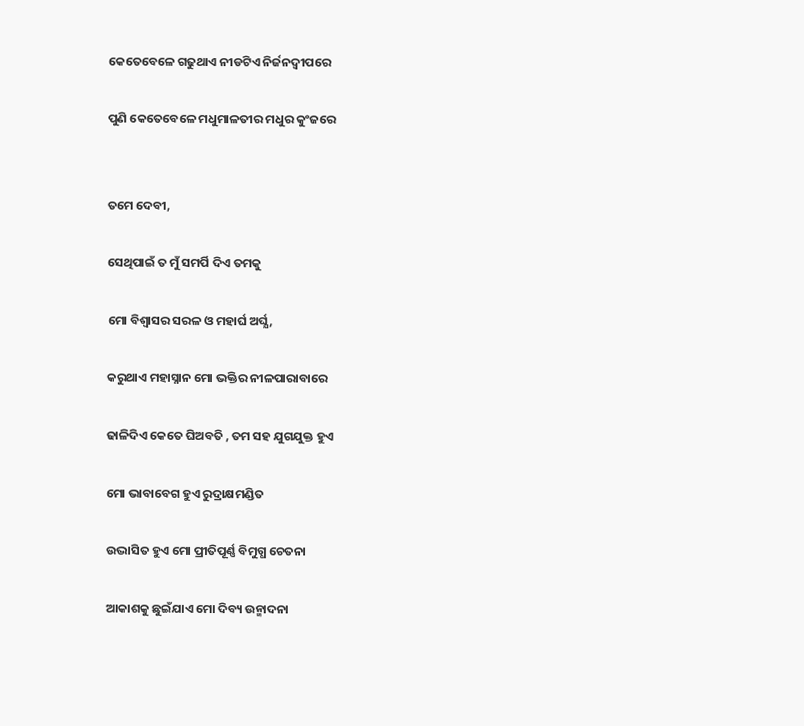କେତେବେଳେ ଗଢୁଥାଏ ନୀଡଟିଏ ନିର୍ଜନଦ୍ବୀପରେ

ପୁଣି କେତେବେଳେ ମଧୁମାଳତୀର ମଧୁର କୁଂଜରେ


ତମେ ଦେବୀ,

ସେଥିପାଇଁ ତ ମୁଁ ସମର୍ପି ଦିଏ ତମକୁ

ମୋ ବିଶ୍ବାସର ସରଳ ଓ ମହାର୍ଘ ଅର୍ଘ୍ଯ,

କରୁଥାଏ ମହାସ୍ନାନ ମୋ ଭକ୍ତିର ନୀଳପାରାବାରେ

ଢାଳିଦିଏ କେତେ ଘିଅବତି , ତମ ସହ ଯୁଗଯୁକ୍ତ ହୁଏ

ମୋ ଭାବାବେଗ ହୁଏ ରୁଦ୍ରାକ୍ଷମଣ୍ଡିତ

ଉଦ୍ଭାସିତ ହୁଏ ମୋ ପ୍ରୀତିପୂର୍ଣ୍ଣ ବିମୁଗ୍ଧ ଚେତନା

ଆକାଶକୁ ଛୁଇଁଯାଏ ମୋ ଦିବ୍ୟ ଉନ୍ମାଦନା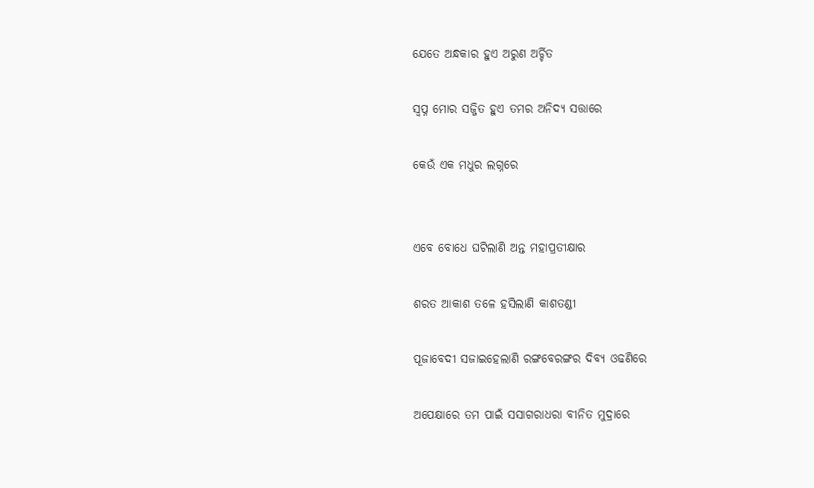ଯେତେ ଅନ୍ଧକାର ହୁଏ ଅରୁଣ ଅର୍ଚ୍ଚିତ

ସ୍ବପ୍ନ ମୋର ସଜ୍ଜିତ ହୁଏ ତମର ଅନିଦ୍ୟ ସତ୍ତାରେ

କେଉଁ ଏକ ମଧୁର ଲଗ୍ନରେ


ଏବେ ବୋଧେ ଘଟିଲାଣି ଅନ୍ତ ମହାପ୍ରତୀକ୍ଷାର

ଶରତ ଆକାଶ ତଳେ ହସିଲାଣି କାଶତଣ୍ଡୀ

ପୂଜାବେଦୀ ସଜାଇହେଲାଣି ରଙ୍ଗବେରଙ୍ଗର ଦିବ୍ୟ ଓଢଣିରେ

ଅପେକ୍ଷାରେ ତମ ପାଇଁ ସସାଗରାଧରା ବୀନିତ ମୁଦ୍ରାରେ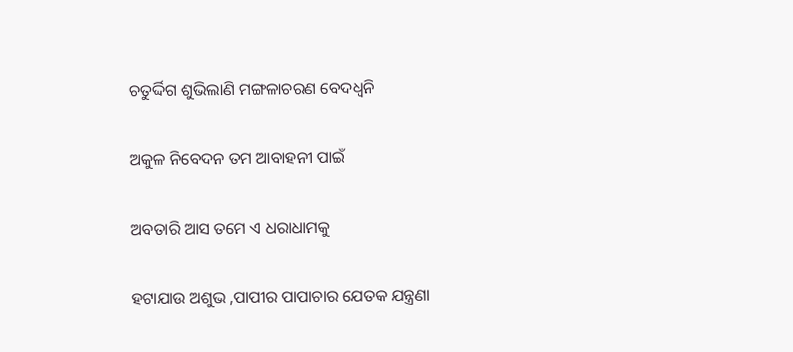ଚତୁର୍ଦ୍ଦିଗ ଶୁଭିଲାଣି ମଙ୍ଗଳାଚରଣ ବେଦଧ୍ବନି

ଅକୁଳ ନିବେଦନ ତମ ଆବାହନୀ ପାଇଁ

ଅବତାରି ଆସ ତମେ ଏ ଧରାଧାମକୁ

ହଟାଯାଉ ଅଶୁଭ ,ପାପୀର ପାପାଚାର ଯେତକ ଯନ୍ତ୍ରଣା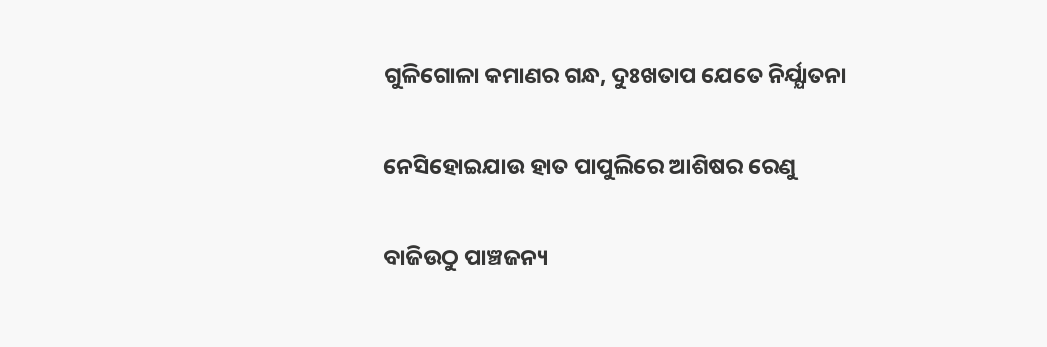ଗୁଳିଗୋଳା କମାଣର ଗନ୍ଧ, ଦୁଃଖତାପ ଯେତେ ନିର୍ଯ୍ଯାତନା

ନେସିହୋଇଯାଉ ହାତ ପାପୁଲିରେ ଆଶିଷର ରେଣୁ

ବାଜିଉଠୁ ପାଞ୍ଚଜନ୍ୟ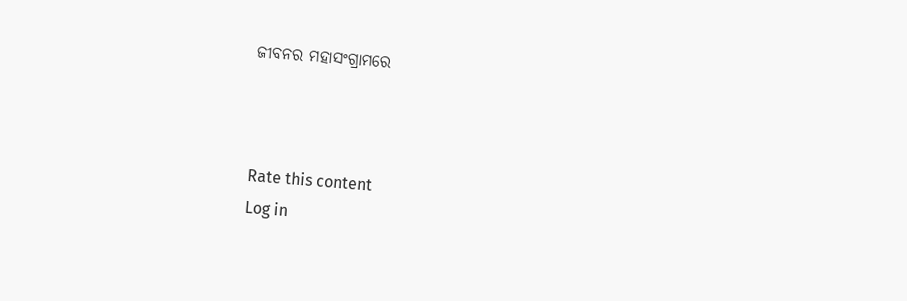ଜୀବନର ମହାସଂଗ୍ରାମରେ



Rate this content
Log in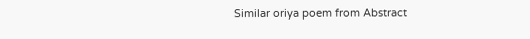Similar oriya poem from Abstract